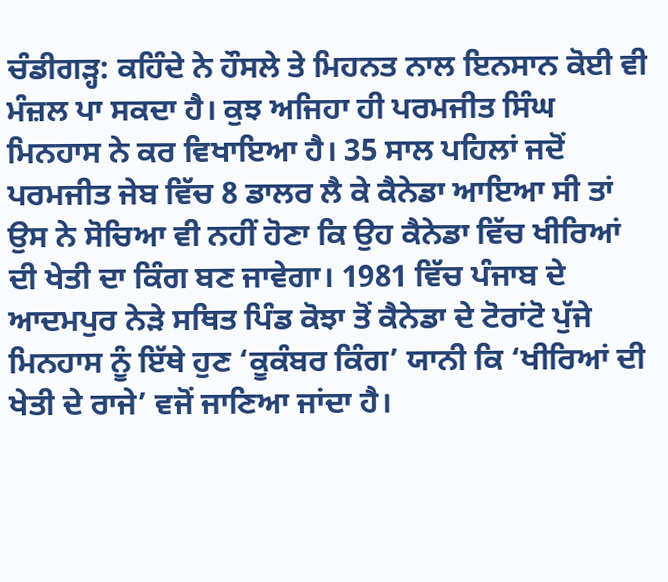ਚੰਡੀਗੜ੍ਹ: ਕਹਿੰਦੇ ਨੇ ਹੌਸਲੇ ਤੇ ਮਿਹਨਤ ਨਾਲ ਇਨਸਾਨ ਕੋਈ ਵੀ ਮੰਜ਼ਲ ਪਾ ਸਕਦਾ ਹੈ। ਕੁਝ ਅਜਿਹਾ ਹੀ ਪਰਮਜੀਤ ਸਿੰਘ ਮਿਨਹਾਸ ਨੇ ਕਰ ਵਿਖਾਇਆ ਹੈ। 35 ਸਾਲ ਪਹਿਲਾਂ ਜਦੋਂ ਪਰਮਜੀਤ ਜੇਬ ਵਿੱਚ 8 ਡਾਲਰ ਲੈ ਕੇ ਕੈਨੇਡਾ ਆਇਆ ਸੀ ਤਾਂ ਉਸ ਨੇ ਸੋਚਿਆ ਵੀ ਨਹੀਂ ਹੋਣਾ ਕਿ ਉਹ ਕੈਨੇਡਾ ਵਿੱਚ ਖੀਰਿਆਂ ਦੀ ਖੇਤੀ ਦਾ ਕਿੰਗ ਬਣ ਜਾਵੇਗਾ। 1981 ਵਿੱਚ ਪੰਜਾਬ ਦੇ ਆਦਮਪੁਰ ਨੇੜੇ ਸਥਿਤ ਪਿੰਡ ਕੋਝਾ ਤੋਂ ਕੈਨੇਡਾ ਦੇ ਟੋਰਾਂਟੋ ਪੁੱਜੇ ਮਿਨਹਾਸ ਨੂੰ ਇੱਥੇ ਹੁਣ ‘ਕੂਕੰਬਰ ਕਿੰਗ’ ਯਾਨੀ ਕਿ ‘ਖੀਰਿਆਂ ਦੀ ਖੇਤੀ ਦੇ ਰਾਜੇ’ ਵਜੋਂ ਜਾਣਿਆ ਜਾਂਦਾ ਹੈ।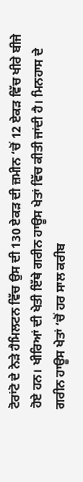ਟੋਰਾਂਟੋ ਦੇ ਨੇੜੇ ਹੈਮਿਲਟਨ ਵਿੱਚ ਉਸ ਦੀ 130 ਏਕੜ ਦੀ ਜ਼ਮੀਨ ‘ਚੋਂ 12 ਏਕੜ ਵਿੱਚ ਖੀਰੇ ਬੀਜੇ ਹੋਏ ਹਨ। ਖੀਰਿਆਂ ਦੀ ਖੇਤੀ ਇੱਥੇ ਗਰੀਨ ਹਾਊਸ ਖੇਤਾਂ ਵਿੱਚ ਕੀਤੀ ਜਾਂਦੀ ਹੈ। ਮਿਨਹਾਸ ਦੇ ਗਰੀਨ ਹਾਊਸ ਖੇਤਾਂ ‘ਚੋਂ ਹਰ ਸਾਲ ਕਰੀਬ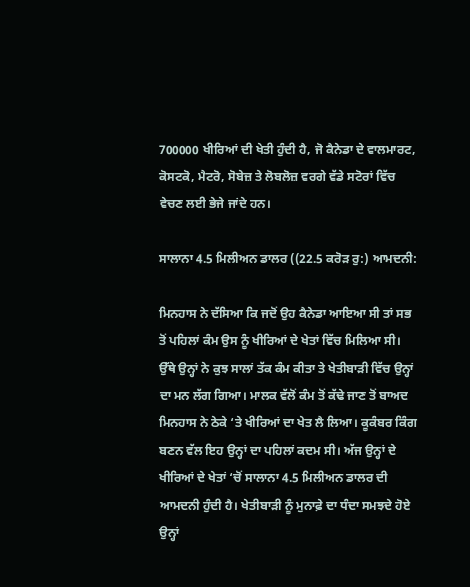700000 ਖੀਰਿਆਂ ਦੀ ਖੇਤੀ ਹੁੰਦੀ ਹੈ, ਜੋ ਕੈਨੇਡਾ ਦੇ ਵਾਲਮਾਰਟ, ਕੋਸਟਕੋ, ਮੈਟਰੋ, ਸੋਬੇਜ਼ ਤੇ ਲੋਬਲੋਜ਼ ਵਰਗੇ ਵੱਡੇ ਸਟੋਰਾਂ ਵਿੱਚ ਵੇਚਣ ਲਈ ਭੇਜੇ ਜਾਂਦੇ ਹਨ।

ਸਾਲਾਨਾ 4.5 ਮਿਲੀਅਨ ਡਾਲਰ ((22.5 ਕਰੋੜ ਰੁ:) ਆਮਦਨੀ:

ਮਿਨਹਾਸ ਨੇ ਦੱਸਿਆ ਕਿ ਜਦੋਂ ਉਹ ਕੈਨੇਡਾ ਆਇਆ ਸੀ ਤਾਂ ਸਭ ਤੋਂ ਪਹਿਲਾਂ ਕੰਮ ਉਸ ਨੂੰ ਖੀਰਿਆਂ ਦੇ ਖੇਤਾਂ ਵਿੱਚ ਮਿਲਿਆ ਸੀ। ਉੱਥੇ ਉਨ੍ਹਾਂ ਨੇ ਕੁਝ ਸਾਲਾਂ ਤੱਕ ਕੰਮ ਕੀਤਾ ਤੇ ਖੇਤੀਬਾੜੀ ਵਿੱਚ ਉਨ੍ਹਾਂ ਦਾ ਮਨ ਲੱਗ ਗਿਆ। ਮਾਲਕ ਵੱਲੋਂ ਕੰਮ ਤੋਂ ਕੱਢੇ ਜਾਣ ਤੋਂ ਬਾਅਦ ਮਿਨਹਾਸ ਨੇ ਠੇਕੇ ‘ਤੇ ਖੀਰਿਆਂ ਦਾ ਖੇਤ ਲੈ ਲਿਆ। ਕੂਕੰਬਰ ਕਿੰਗ ਬਣਨ ਵੱਲ ਇਹ ਉਨ੍ਹਾਂ ਦਾ ਪਹਿਲਾਂ ਕਦਮ ਸੀ। ਅੱਜ ਉਨ੍ਹਾਂ ਦੇ ਖੀਰਿਆਂ ਦੇ ਖੇਤਾਂ ‘ਚੋਂ ਸਾਲਾਨਾ 4.5 ਮਿਲੀਅਨ ਡਾਲਰ ਦੀ ਆਮਦਨੀ ਹੁੰਦੀ ਹੈ। ਖੇਤੀਬਾੜੀ ਨੂੰ ਮੁਨਾਫ਼ੇ ਦਾ ਧੰਦਾ ਸਮਝਦੇ ਹੋਏ ਉਨ੍ਹਾਂ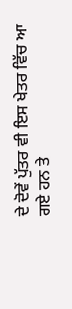ਦੇ ਦੋਵੇਂ ਪੁੱਤਰ ਵੀ ਇਸ ਖੇਤਰ ਵਿੱਚ ਆ ਗਏ ਹਨ ਤੇ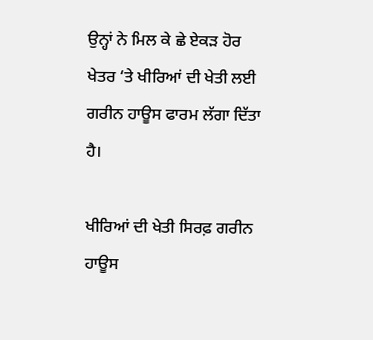ਉਨ੍ਹਾਂ ਨੇ ਮਿਲ ਕੇ ਛੇ ਏਕੜ ਹੋਰ ਖੇਤਰ ‘ਤੇ ਖੀਰਿਆਂ ਦੀ ਖੇਤੀ ਲਈ ਗਰੀਨ ਹਾਊਸ ਫਾਰਮ ਲੱਗਾ ਦਿੱਤਾ ਹੈ।

ਖੀਰਿਆਂ ਦੀ ਖੇਤੀ ਸਿਰਫ਼ ਗਰੀਨ ਹਾਊਸ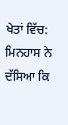ਖੇਤਾਂ ਵਿੱਚ:
ਮਿਨਹਾਸ ਨੇ ਦੱਸਿਆ ਕਿ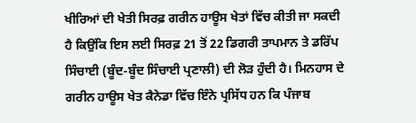ਖੀਰਿਆਂ ਦੀ ਖੇਤੀ ਸਿਰਫ਼ ਗਰੀਨ ਹਾਊਸ ਖੇਤਾਂ ਵਿੱਚ ਕੀਤੀ ਜਾ ਸਕਦੀ ਹੈ ਕਿਉਂਕਿ ਇਸ ਲਈ ਸਿਰਫ਼ 21 ਤੋਂ 22 ਡਿਗਰੀ ਤਾਪਮਾਨ ਤੇ ਡਰਿੱਪ ਸਿੰਚਾਈ (ਬੂੰਦ-ਬੂੰਦ ਸਿੰਚਾਈ ਪ੍ਰਣਾਲੀ) ਦੀ ਲੋੜ ਹੁੰਦੀ ਹੈ। ਮਿਨਹਾਸ ਦੇ ਗਰੀਨ ਹਾਊਸ ਖੇਤ ਕੈਨੇਡਾ ਵਿੱਚ ਇੰਨੇ ਪ੍ਰਸਿੱਧ ਹਨ ਕਿ ਪੰਜਾਬ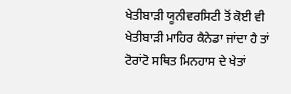ਖੇਤੀਬਾੜੀ ਯੂਨੀਵਰਸਿਟੀ ਤੋਂ ਕੋਈ ਵੀ ਖੇਤੀਬਾੜੀ ਮਾਹਿਰ ਕੈਨੇਡਾ ਜਾਂਦਾ ਹੈ ਤਾਂ ਟੋਰਾਂਟੋ ਸਥਿਤ ਮਿਨਹਾਸ ਦੇ ਖੇਤਾਂ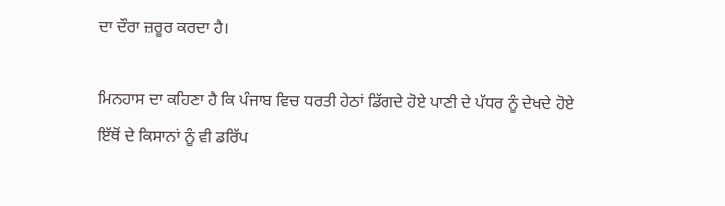ਦਾ ਦੌਰਾ ਜ਼ਰੂਰ ਕਰਦਾ ਹੈ।

ਮਿਨਹਾਸ ਦਾ ਕਹਿਣਾ ਹੈ ਕਿ ਪੰਜਾਬ ਵਿਚ ਧਰਤੀ ਹੇਠਾਂ ਡਿੱਗਦੇ ਹੋਏ ਪਾਣੀ ਦੇ ਪੱਧਰ ਨੂੰ ਦੇਖਦੇ ਹੋਏ ਇੱਥੋਂ ਦੇ ਕਿਸਾਨਾਂ ਨੂੰ ਵੀ ਡਰਿੱਪ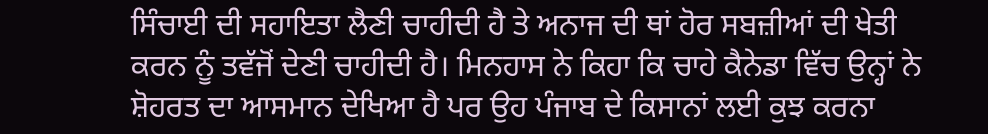ਸਿੰਚਾਈ ਦੀ ਸਹਾਇਤਾ ਲੈਣੀ ਚਾਹੀਦੀ ਹੈ ਤੇ ਅਨਾਜ ਦੀ ਥਾਂ ਹੋਰ ਸਬਜ਼ੀਆਂ ਦੀ ਖੇਤੀ ਕਰਨ ਨੂੰ ਤਵੱਜੋਂ ਦੇਣੀ ਚਾਹੀਦੀ ਹੈ। ਮਿਨਹਾਸ ਨੇ ਕਿਹਾ ਕਿ ਚਾਹੇ ਕੈਨੇਡਾ ਵਿੱਚ ਉਨ੍ਹਾਂ ਨੇ ਸ਼ੋਹਰਤ ਦਾ ਆਸਮਾਨ ਦੇਖਿਆ ਹੈ ਪਰ ਉਹ ਪੰਜਾਬ ਦੇ ਕਿਸਾਨਾਂ ਲਈ ਕੁਝ ਕਰਨਾ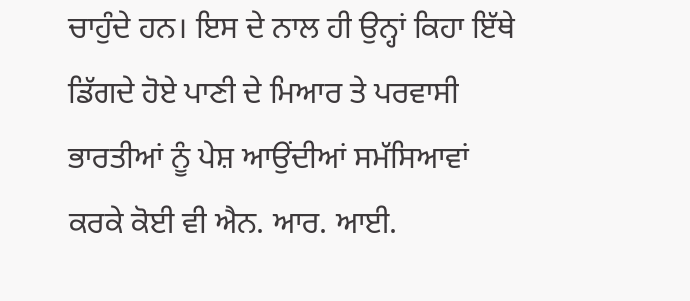ਚਾਹੁੰਦੇ ਹਨ। ਇਸ ਦੇ ਨਾਲ ਹੀ ਉਨ੍ਹਾਂ ਕਿਹਾ ਇੱਥੇ ਡਿੱਗਦੇ ਹੋਏ ਪਾਣੀ ਦੇ ਮਿਆਰ ਤੇ ਪਰਵਾਸੀ ਭਾਰਤੀਆਂ ਨੂੰ ਪੇਸ਼ ਆਉਂਦੀਆਂ ਸਮੱਸਿਆਵਾਂ ਕਰਕੇ ਕੋਈ ਵੀ ਐਨ. ਆਰ. ਆਈ.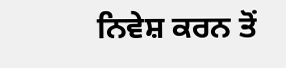ਨਿਵੇਸ਼ ਕਰਨ ਤੋਂ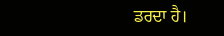ਡਰਦਾ ਹੈ।